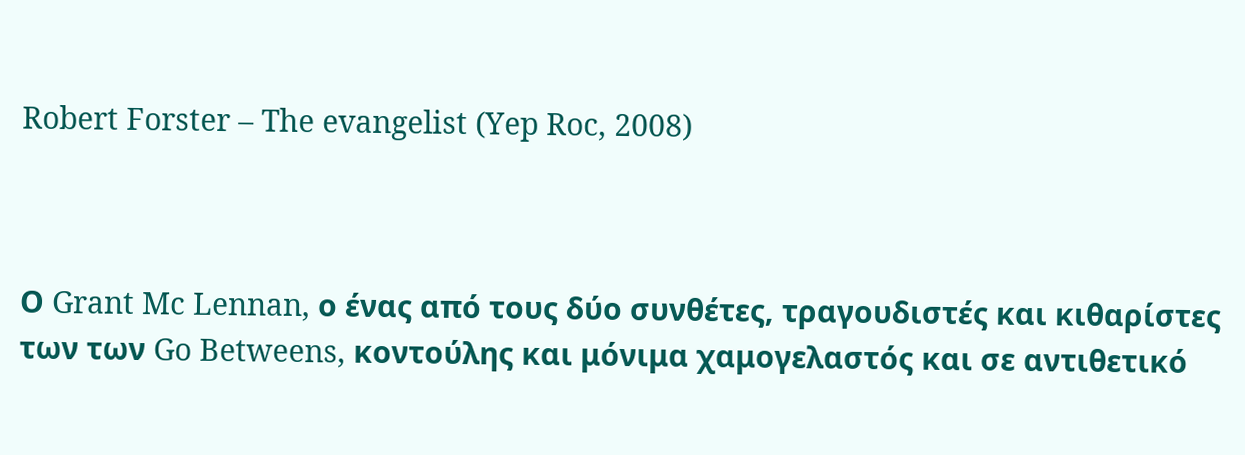Robert Forster – The evangelist (Yep Roc, 2008)



Ο Grant Mc Lennan, ο ένας από τους δύο συνθέτες, τραγουδιστές και κιθαρίστες των των Go Betweens, κοντούλης και μόνιμα χαμογελαστός και σε αντιθετικό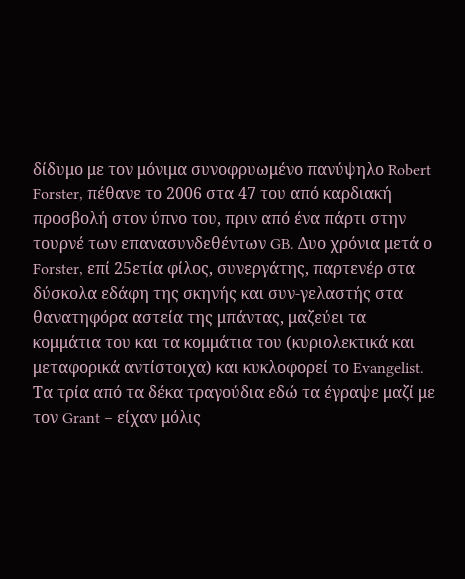δίδυμο με τον μόνιμα συνοφρυωμένο πανύψηλο Robert Forster, πέθανε το 2006 στα 47 του από καρδιακή προσβολή στον ύπνο του, πριν από ένα πάρτι στην τουρνέ των επανασυνδεθέντων GB. Δυο χρόνια μετά ο Forster, επί 25ετία φίλος, συνεργάτης, παρτενέρ στα δύσκολα εδάφη της σκηνής και συν-γελαστής στα θανατηφόρα αστεία της μπάντας, μαζεύει τα κομμάτια του και τα κομμάτια του (κυριολεκτικά και μεταφορικά αντίστοιχα) και κυκλοφορεί το Evangelist. Τα τρία από τα δέκα τραγούδια εδώ τα έγραψε μαζί με τον Grant – είχαν μόλις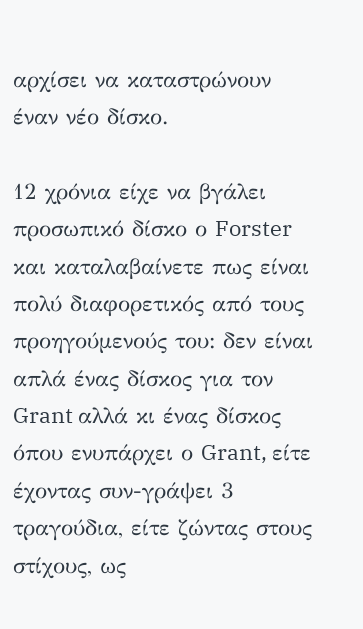αρχίσει να καταστρώνουν έναν νέο δίσκο.

12 χρόνια είχε να βγάλει προσωπικό δίσκο ο Forster και καταλαβαίνετε πως είναι πολύ διαφορετικός από τους προηγούμενούς του: δεν είναι απλά ένας δίσκος για τον Grant αλλά κι ένας δίσκος όπου ενυπάρχει ο Grant, είτε έχοντας συν-γράψει 3 τραγούδια, είτε ζώντας στους στίχους, ως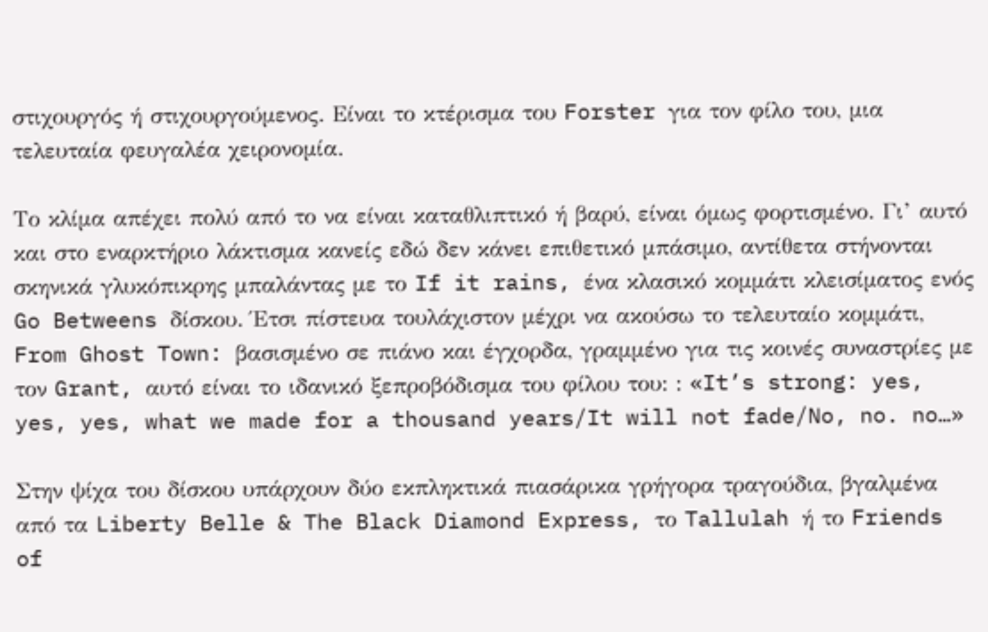στιχουργός ή στιχουργούμενος. Είναι το κτέρισμα του Forster για τον φίλο του, μια τελευταία φευγαλέα χειρονομία.

Το κλίμα απέχει πολύ από το να είναι καταθλιπτικό ή βαρύ, είναι όμως φορτισμένο. Γι’ αυτό και στο εναρκτήριο λάκτισμα κανείς εδώ δεν κάνει επιθετικό μπάσιμο, αντίθετα στήνονται σκηνικά γλυκόπικρης μπαλάντας με το If it rains, ένα κλασικό κομμάτι κλεισίματος ενός Go Betweens δίσκου. Έτσι πίστευα τουλάχιστον μέχρι να ακούσω το τελευταίο κομμάτι, From Ghost Town: βασισμένο σε πιάνο και έγχορδα, γραμμένο για τις κοινές συναστρίες με τον Grant, αυτό είναι το ιδανικό ξεπροβόδισμα του φίλου του: : «It’s strong: yes, yes, yes, what we made for a thousand years/It will not fade/No, no. no…»

Στην ψίχα του δίσκου υπάρχουν δύο εκπληκτικά πιασάρικα γρήγορα τραγούδια, βγαλμένα από τα Liberty Belle & The Black Diamond Express, το Tallulah ή το Friends of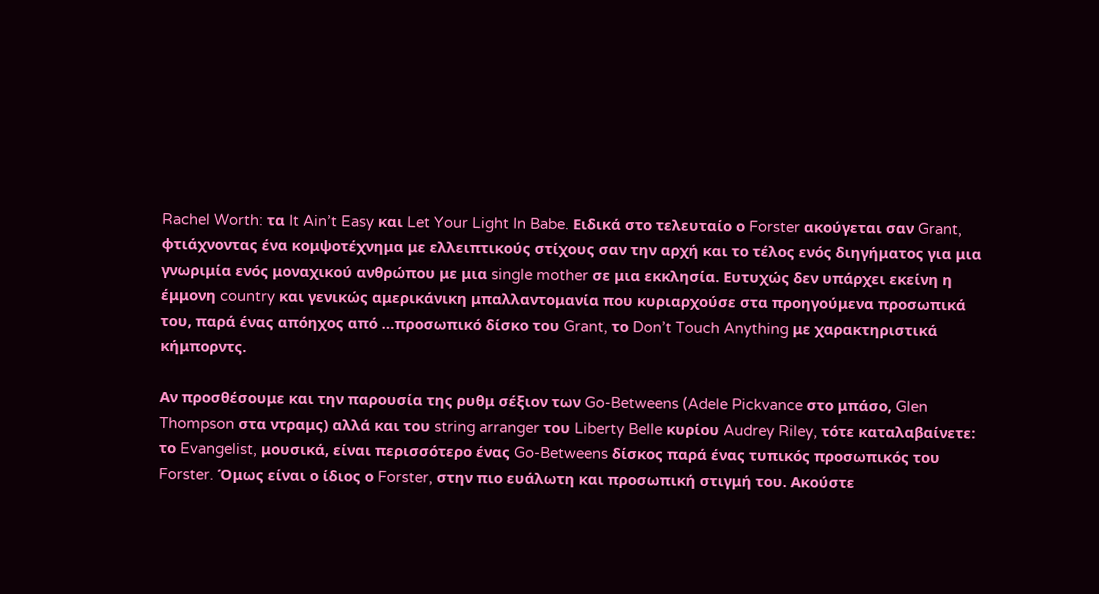Rachel Worth: τα It Ain’t Easy και Let Your Light In Babe. Ειδικά στο τελευταίο ο Forster ακούγεται σαν Grant, φτιάχνοντας ένα κομψοτέχνημα με ελλειπτικούς στίχους σαν την αρχή και το τέλος ενός διηγήματος για μια γνωριμία ενός μοναχικού ανθρώπου με μια single mother σε μια εκκλησία. Ευτυχώς δεν υπάρχει εκείνη η έμμονη country και γενικώς αμερικάνικη μπαλλαντομανία που κυριαρχούσε στα προηγούμενα προσωπικά του, παρά ένας απόηχος από …προσωπικό δίσκο του Grant, το Don’t Touch Anything με χαρακτηριστικά κήμπορντς.

Αν προσθέσουμε και την παρουσία της ρυθμ σέξιον των Go-Betweens (Adele Pickvance στο μπάσο, Glen Thompson στα ντραμς) αλλά και του string arranger του Liberty Belle κυρίου Audrey Riley, τότε καταλαβαίνετε: το Evangelist, μουσικά, είναι περισσότερο ένας Go-Betweens δίσκος παρά ένας τυπικός προσωπικός του Forster. Όμως είναι ο ίδιος ο Forster, στην πιο ευάλωτη και προσωπική στιγμή του. Ακούστε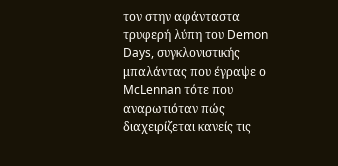τον στην αφάνταστα τρυφερή λύπη του Demon Days, συγκλονιστικής μπαλάντας που έγραψε ο McLennan τότε που αναρωτιόταν πώς διαχειρίζεται κανείς τις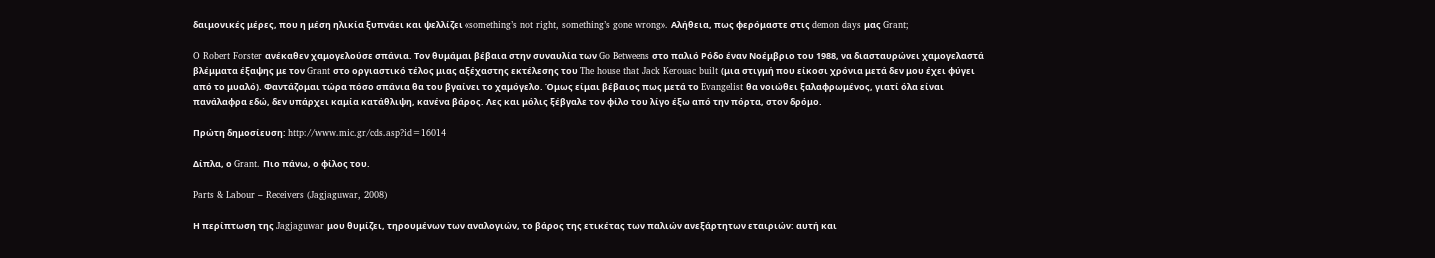δαιμονικές μέρες, που η μέση ηλικία ξυπνάει και ψελλίζει «something’s not right, something’s gone wrong». Αλήθεια, πως φερόμαστε στις demon days μας Grant;

O Robert Forster ανέκαθεν χαμογελούσε σπάνια. Τον θυμάμαι βέβαια στην συναυλία των Go Betweens στο παλιό Ρόδο έναν Νοέμβριο του 1988, να διασταυρώνει χαμογελαστά βλέμματα έξαψης με τον Grant στο οργιαστικό τέλος μιας αξέχαστης εκτέλεσης του The house that Jack Kerouac built (μια στιγμή που είκοσι χρόνια μετά δεν μου έχει φύγει από το μυαλό). Φαντάζομαι τώρα πόσο σπάνια θα του βγαίνει το χαμόγελο. Όμως είμαι βέβαιος πως μετά το Evangelist θα νοιώθει ξαλαφρωμένος, γιατί όλα είναι πανάλαφρα εδώ, δεν υπάρχει καμία κατάθλιψη, κανένα βάρος. Λες και μόλις ξέβγαλε τον φίλο του λίγο έξω από την πόρτα, στον δρόμο.

Πρώτη δημοσίευση: http://www.mic.gr/cds.asp?id=16014

Δίπλα, ο Grant. Πιο πάνω, ο φίλος του.

Parts & Labour – Receivers (Jagjaguwar, 2008)

Η περίπτωση της Jagjaguwar μου θυμίζει, τηρουμένων των αναλογιών, το βάρος της ετικέτας των παλιών ανεξάρτητων εταιριών: αυτή και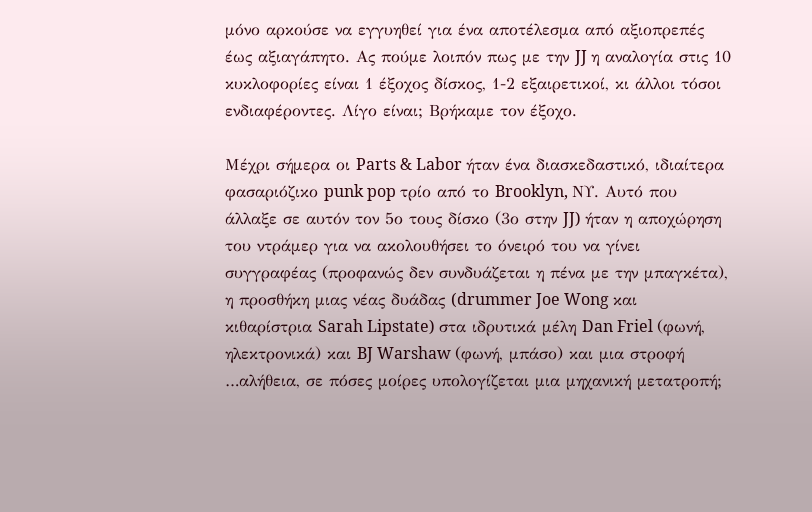μόνο αρκούσε να εγγυηθεί για ένα αποτέλεσμα από αξιοπρεπές έως αξιαγάπητο. Ας πούμε λοιπόν πως με την JJ η αναλογία στις 10 κυκλοφορίες είναι 1 έξοχος δίσκος, 1-2 εξαιρετικοί, κι άλλοι τόσοι ενδιαφέροντες. Λίγο είναι; Βρήκαμε τον έξοχο.

Μέχρι σήμερα οι Parts & Labor ήταν ένα διασκεδαστικό, ιδιαίτερα φασαριόζικο punk pop τρίο από το Brooklyn, ΝΥ. Αυτό που άλλαξε σε αυτόν τον 5ο τους δίσκο (3ο στην JJ) ήταν η αποχώρηση του ντράμερ για να ακολουθήσει το όνειρό του να γίνει συγγραφέας (προφανώς δεν συνδυάζεται η πένα με την μπαγκέτα), η προσθήκη μιας νέας δυάδας (drummer Joe Wong και κιθαρίστρια Sarah Lipstate) στα ιδρυτικά μέλη Dan Friel (φωνή, ηλεκτρονικά) και BJ Warshaw (φωνή, μπάσο) και μια στροφή …αλήθεια, σε πόσες μοίρες υπολογίζεται μια μηχανική μετατροπή;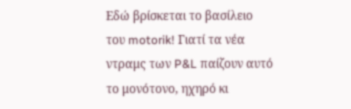Εδώ βρίσκεται το βασίλειο του motorik! Γιατί τα νέα ντραμς των P&L παίζουν αυτό το μονότονο, ηχηρό κι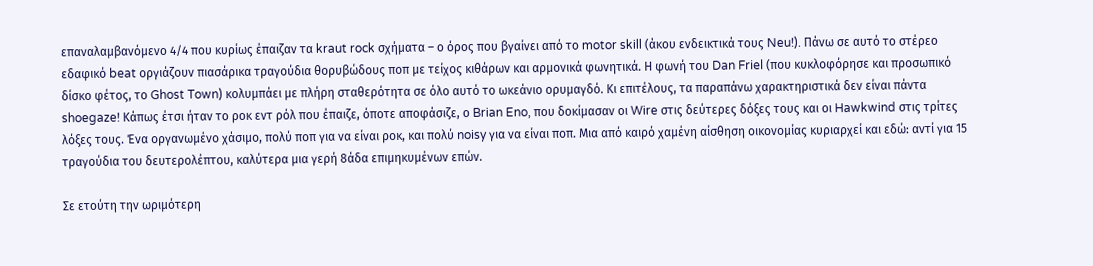επαναλαμβανόμενο 4/4 που κυρίως έπαιζαν τα kraut rock σχήματα – ο όρος που βγαίνει από το motor skill (άκου ενδεικτικά τους Neu!). Πάνω σε αυτό το στέρεο εδαφικό beat οργιάζουν πιασάρικα τραγούδια θορυβώδους ποπ με τείχος κιθάρων και αρμονικά φωνητικά. Η φωνή του Dan Friel (που κυκλοφόρησε και προσωπικό δίσκο φέτος, το Ghost Town) κολυμπάει με πλήρη σταθερότητα σε όλο αυτό το ωκεάνιο ορυμαγδό. Κι επιτέλους, τα παραπάνω χαρακτηριστικά δεν είναι πάντα shoegaze! Κάπως έτσι ήταν το ροκ εντ ρόλ που έπαιζε, όποτε αποφάσιζε, ο Brian Eno, που δοκίμασαν οι Wire στις δεύτερες δόξες τους και οι Hawkwind στις τρίτες λόξες τους. Ένα οργανωμένο χάσιμο, πολύ ποπ για να είναι ροκ, και πολύ noisy για να είναι ποπ. Μια από καιρό χαμένη αίσθηση οικονομίας κυριαρχεί και εδώ: αντί για 15 τραγούδια του δευτερολέπτου, καλύτερα μια γερή 8άδα επιμηκυμένων επών.

Σε ετούτη την ωριμότερη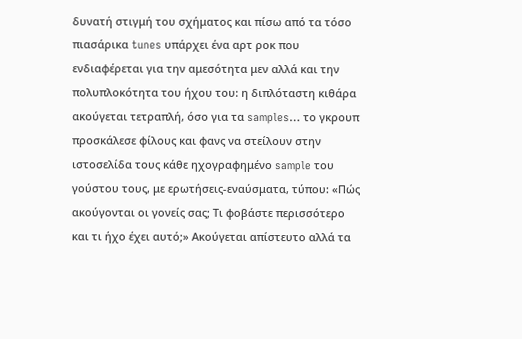δυνατή στιγμή του σχήματος και πίσω από τα τόσο πιασάρικα tunes υπάρχει ένα αρτ ροκ που ενδιαφέρεται για την αμεσότητα μεν αλλά και την πολυπλοκότητα του ήχου του: η διπλόταστη κιθάρα ακούγεται τετραπλή, όσο για τα samples… το γκρουπ προσκάλεσε φίλους και φανς να στείλουν στην ιστοσελίδα τους κάθε ηχογραφημένο sample του γούστου τους, με ερωτήσεις-εναύσματα, τύπου: «Πώς ακούγονται οι γονείς σας; Τι φοβάστε περισσότερο και τι ήχο έχει αυτό;» Ακούγεται απίστευτο αλλά τα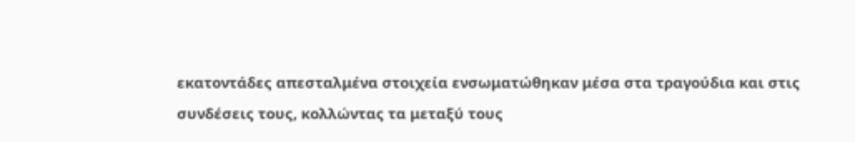εκατοντάδες απεσταλμένα στοιχεία ενσωματώθηκαν μέσα στα τραγούδια και στις συνδέσεις τους, κολλώντας τα μεταξύ τους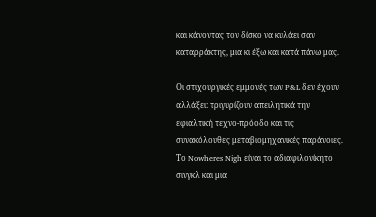και κάνοντας τον δίσκο να κυλάει σαν καταρράκτης, μια κι έξω και κατά πάνω μας.

Οι στιχουργικές εμμονές των P&L δεν έχουν αλλάξει: τριγυρίζουν απειλητικά την εφιαλτική τεχνο-πρόοδο και τις συνακόλουθες μεταβιομηχανικές παράνοιες. Το Nowheres Nigh είναι το αδιαφιλονίκητο σινγκλ και μια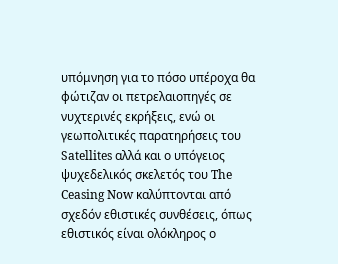υπόμνηση για το πόσο υπέροχα θα φώτιζαν οι πετρελαιοπηγές σε νυχτερινές εκρήξεις, ενώ οι γεωπολιτικές παρατηρήσεις του Satellites αλλά και ο υπόγειος ψυχεδελικός σκελετός του The Ceasing Now καλύπτονται από σχεδόν εθιστικές συνθέσεις, όπως εθιστικός είναι ολόκληρος ο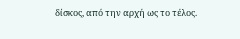δίσκος, από την αρχή ως το τέλος.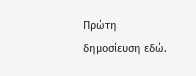Πρώτη δημοσίευση εδώ.